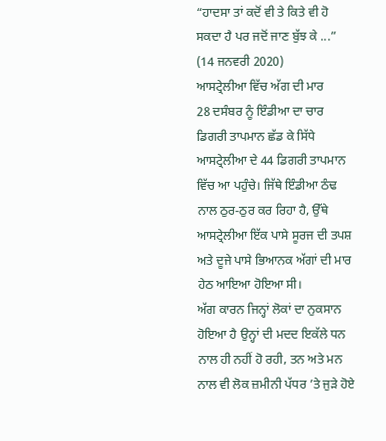“ਹਾਦਸਾ ਤਾਂ ਕਦੋਂ ਵੀ ਤੇ ਕਿਤੇ ਵੀ ਹੋ ਸਕਦਾ ਹੈ ਪਰ ਜਦੋਂ ਜਾਣ ਬੁੱਝ ਕੇ ...”
(14 ਜਨਵਰੀ 2020)
ਆਸਟ੍ਰੇਲੀਆ ਵਿੱਚ ਅੱਗ ਦੀ ਮਾਰ
28 ਦਸੰਬਰ ਨੂੰ ਇੰਡੀਆ ਦਾ ਚਾਰ ਡਿਗਰੀ ਤਾਪਮਾਨ ਛੱਡ ਕੇ ਸਿੱਧੇ ਆਸਟ੍ਰੇਲੀਆ ਦੇ 44 ਡਿਗਰੀ ਤਾਪਮਾਨ ਵਿੱਚ ਆ ਪਹੁੰਚੇ। ਜਿੱਥੇ ਇੰਡੀਆ ਠੰਢ ਨਾਲ ਠੁਰ-ਠੁਰ ਕਰ ਰਿਹਾ ਹੈ, ਉੱਥੇ ਆਸਟ੍ਰੇਲੀਆ ਇੱਕ ਪਾਸੇ ਸੂਰਜ ਦੀ ਤਪਸ਼ ਅਤੇ ਦੂਜੇ ਪਾਸੇ ਭਿਆਨਕ ਅੱਗਾਂ ਦੀ ਮਾਰ ਹੇਠ ਆਇਆ ਹੋਇਆ ਸੀ।
ਅੱਗ ਕਾਰਨ ਜਿਨ੍ਹਾਂ ਲੋਕਾਂ ਦਾ ਨੁਕਸਾਨ ਹੋਇਆ ਹੈ ਉਨ੍ਹਾਂ ਦੀ ਮਦਦ ਇਕੱਲੇ ਧਨ ਨਾਲ ਹੀ ਨਹੀਂ ਹੋ ਰਹੀ, ਤਨ ਅਤੇ ਮਨ ਨਾਲ ਵੀ ਲੋਕ ਜ਼ਮੀਨੀ ਪੱਧਰ ’ਤੇ ਜੁੜੇ ਹੋਏ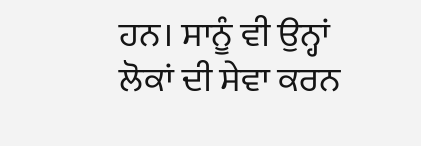ਹਨ। ਸਾਨੂੰ ਵੀ ਉਨ੍ਹਾਂ ਲੋਕਾਂ ਦੀ ਸੇਵਾ ਕਰਨ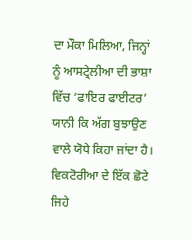ਦਾ ਮੌਕਾ ਮਿਲਿਆ, ਜਿਨ੍ਹਾਂ ਨੂੰ ਆਸਟ੍ਰੇਲੀਆ ਦੀ ਭਾਸ਼ਾ ਵਿੱਚ ‘ਫਾਇਰ ਫਾਈਟਰ’ ਯਾਨੀ ਕਿ ਅੱਗ ਬੁਝਾਉਣ ਵਾਲੇ ਯੋਧੇ ਕਿਹਾ ਜਾਂਦਾ ਹੈ।
ਵਿਕਟੋਰੀਆ ਦੇ ਇੱਕ ਛੋਟੇ ਜਿਹੇ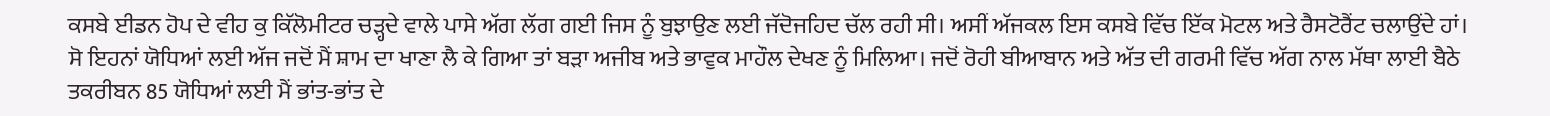ਕਸਬੇ ਈਡਨ ਹੋਪ ਦੇ ਵੀਹ ਕੁ ਕਿੱਲੋਮੀਟਰ ਚੜ੍ਹਦੇ ਵਾਲੇ ਪਾਸੇ ਅੱਗ ਲੱਗ ਗਈ ਜਿਸ ਨੂੰ ਬੁਝਾਉਣ ਲਈ ਜੱਦੋਜਹਿਦ ਚੱਲ ਰਹੀ ਸੀ। ਅਸੀਂ ਅੱਜਕਲ ਇਸ ਕਸਬੇ ਵਿੱਚ ਇੱਕ ਮੋਟਲ ਅਤੇ ਰੈਸਟੋਰੈਂਟ ਚਲਾਉਂਦੇ ਹਾਂ। ਸੋ ਇਹਨਾਂ ਯੋਧਿਆਂ ਲਈ ਅੱਜ ਜਦੋਂ ਮੈਂ ਸ਼ਾਮ ਦਾ ਖਾਣਾ ਲੈ ਕੇ ਗਿਆ ਤਾਂ ਬੜਾ ਅਜੀਬ ਅਤੇ ਭਾਵੁਕ ਮਾਹੌਲ ਦੇਖਣ ਨੂੰ ਮਿਲਿਆ। ਜਦੋਂ ਰੋਹੀ ਬੀਆਬਾਨ ਅਤੇ ਅੱਤ ਦੀ ਗਰਮੀ ਵਿੱਚ ਅੱਗ ਨਾਲ ਮੱਥਾ ਲਾਈ ਬੈਠੇ ਤਕਰੀਬਨ 85 ਯੋਧਿਆਂ ਲਈ ਮੈਂ ਭਾਂਤ-ਭਾਂਤ ਦੇ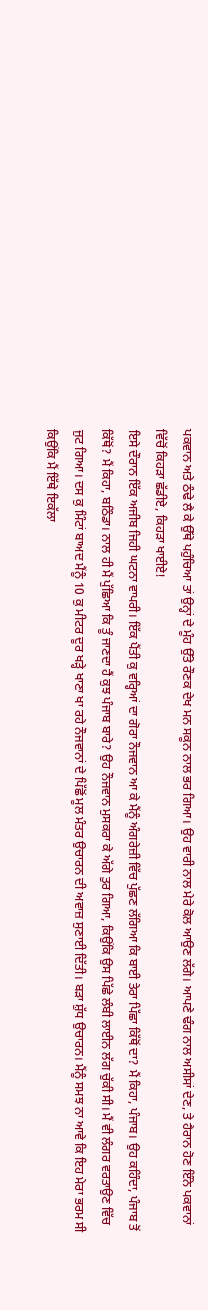ਪਕਵਾਨ ਅਤੇ ਠੰਢੇ ਲੈ ਕੇ ਉੱਥੇ ਪਹੁੰਚਿਆ ਤਾਂ ਉਨ੍ਹਾਂ ਦੇ ਮੂੰਹ ਉੱਤੇ ਰੌਣਕ ਦੇਖ ਮਨ ਸਕੂਨ ਨਾਲ ਭਰ ਗਿਆ। ਉਹ ਵਾਰੀ ਨਾਲ ਮੇਰੇ ਕੋਲ ਆਉਣ ਲੱਗੇ। ਆਪਣੇ ਢੰਗ ਨਾਲ ਅਸੀਸਾਂ ਦੇਣ, ਤੇ ਹੈਰਾਨ ਹੋਣ ਇੰਨੇ ਪਕਵਾਨਾਂ ਵਿੱਚੋਂ ਕਿਹੜਾ ਛੱਡੀਏ, ਕਿਹੜਾ ਖਾਈਏ!
ਇਸੇ ਦੌਰਾਨ ਇੱਕ ਅਜੀਬ ਜਿਹੀ ਘਟਨਾ ਵਾਪਰੀ। ਇੱਕ ਪੈਂਤੀ ਕੁ ਵਰ੍ਹਿਆਂ ਦਾ ਗੋਰਾ ਨੌਜਵਾਨ ਆ ਕੇ ਮੈਂਨੂੰ ਅੰਗਰੇਜ਼ੀ ਵਿੱਚ ਪੁੱਛਣ ਲੱਗਿਆ ਕਿ ਬਾਈ ਤੇਰਾ ਪਿੱਛਾ ਕਿੱਥੋਂ ਦਾ? ਮੈਂ ਕਿਹਾ, ਪੰਜਾਬ। ਉਹ ਕਹਿੰਦਾ, ਪੰਜਾਬ ਤੋਂ ਕਿੱਥੋਂ? ਮੈਂ ਕਿਹਾ, ਬਠਿੰਡਾ। ਨਾਲ ਹੀ ਮੈਂ ਪੁੱਛਿਆ ਕਿ ਤੂੰ ਜਾਣਦਾ ਹੈਂ ਕੁਝ ਪੰਜਾਬ ਬਾਰੇ? ਉਹ ਨੌਜਵਾਨ ਮੁਸਕਰਾ ਕੇ ਅੱਗੇ ਤੁਰ ਗਿਆ, ਕਿਉਂਕਿ ਉਸ ਪਿੱਛੇ ਲੰਬੀ ਲਾਈਨ ਲੱਗ ਚੁੱਕੀ ਸੀ। ਮੈਂ ਵੀ ਲੰਗਰ ਵਰਤਾਉਣ ਵਿੱਚ ਜੁਟ ਗਿਆ। ਦਸ ਕੁ ਮਿੰਟਾਂ ਬਾਅਦ ਮੈਂਨੂੰ 10 ਕੁ ਮੀਟਰ ਦੂਰ ਖੜ੍ਹੇ ਖਾਣਾ ਖਾ ਰਹੇ ਨੌਜਵਾਨਾਂ ਦੇ ਪਿੱਛੋਂ ਮੂਲ ਮੰਤਰ ਉਚਾਰਨ ਦੀ ਅਵਾਜ਼ ਸੁਣਾਈ ਦਿੱਤੀ। ਬੜਾ ਸ਼ੁੱਧ ਉਚਾਰਨ। ਮੈਂਨੂੰ ਸਮਝ ਨਾ ਆਵੇ ਕਿ ਇਹ ਮੇਰਾ ਭਰਮ ਸੀ ਕਿਉਂਕਿ ਮੈਂ ਇੱਥੇ ਇਕੱਲਾ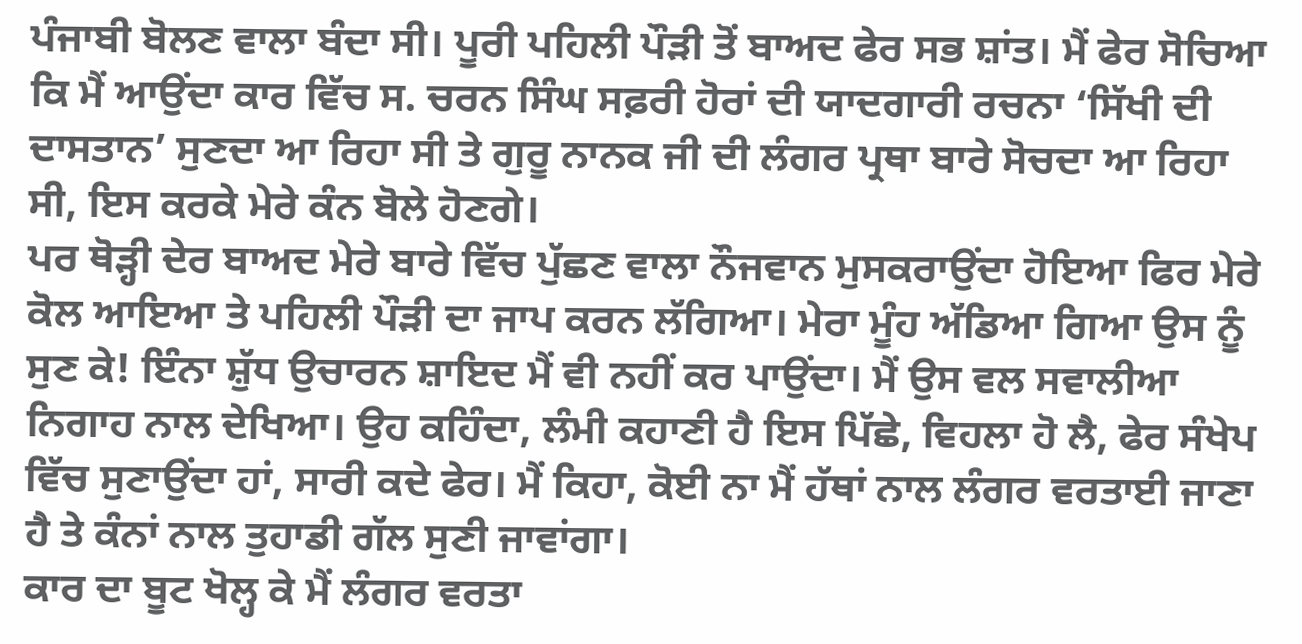ਪੰਜਾਬੀ ਬੋਲਣ ਵਾਲਾ ਬੰਦਾ ਸੀ। ਪੂਰੀ ਪਹਿਲੀ ਪੌੜੀ ਤੋਂ ਬਾਅਦ ਫੇਰ ਸਭ ਸ਼ਾਂਤ। ਮੈਂ ਫੇਰ ਸੋਚਿਆ ਕਿ ਮੈਂ ਆਉਂਦਾ ਕਾਰ ਵਿੱਚ ਸ. ਚਰਨ ਸਿੰਘ ਸਫ਼ਰੀ ਹੋਰਾਂ ਦੀ ਯਾਦਗਾਰੀ ਰਚਨਾ ‘ਸਿੱਖੀ ਦੀ ਦਾਸਤਾਨ’ ਸੁਣਦਾ ਆ ਰਿਹਾ ਸੀ ਤੇ ਗੁਰੂ ਨਾਨਕ ਜੀ ਦੀ ਲੰਗਰ ਪ੍ਰਥਾ ਬਾਰੇ ਸੋਚਦਾ ਆ ਰਿਹਾ ਸੀ, ਇਸ ਕਰਕੇ ਮੇਰੇ ਕੰਨ ਬੋਲੇ ਹੋਣਗੇ।
ਪਰ ਥੋੜ੍ਹੀ ਦੇਰ ਬਾਅਦ ਮੇਰੇ ਬਾਰੇ ਵਿੱਚ ਪੁੱਛਣ ਵਾਲਾ ਨੌਜਵਾਨ ਮੁਸਕਰਾਉਂਦਾ ਹੋਇਆ ਫਿਰ ਮੇਰੇ ਕੋਲ ਆਇਆ ਤੇ ਪਹਿਲੀ ਪੌੜੀ ਦਾ ਜਾਪ ਕਰਨ ਲੱਗਿਆ। ਮੇਰਾ ਮੂੰਹ ਅੱਡਿਆ ਗਿਆ ਉਸ ਨੂੰ ਸੁਣ ਕੇ! ਇੰਨਾ ਸ਼ੁੱਧ ਉਚਾਰਨ ਸ਼ਾਇਦ ਮੈਂ ਵੀ ਨਹੀਂ ਕਰ ਪਾਉਂਦਾ। ਮੈਂ ਉਸ ਵਲ ਸਵਾਲੀਆ ਨਿਗਾਹ ਨਾਲ ਦੇਖਿਆ। ਉਹ ਕਹਿੰਦਾ, ਲੰਮੀ ਕਹਾਣੀ ਹੈ ਇਸ ਪਿੱਛੇ, ਵਿਹਲਾ ਹੋ ਲੈ, ਫੇਰ ਸੰਖੇਪ ਵਿੱਚ ਸੁਣਾਉਂਦਾ ਹਾਂ, ਸਾਰੀ ਕਦੇ ਫੇਰ। ਮੈਂ ਕਿਹਾ, ਕੋਈ ਨਾ ਮੈਂ ਹੱਥਾਂ ਨਾਲ ਲੰਗਰ ਵਰਤਾਈ ਜਾਣਾ ਹੈ ਤੇ ਕੰਨਾਂ ਨਾਲ ਤੁਹਾਡੀ ਗੱਲ ਸੁਣੀ ਜਾਵਾਂਗਾ।
ਕਾਰ ਦਾ ਬੂਟ ਖੋਲ੍ਹ ਕੇ ਮੈਂ ਲੰਗਰ ਵਰਤਾ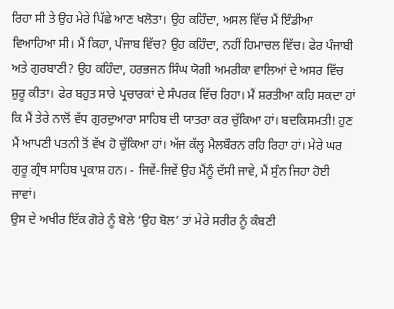ਰਿਹਾ ਸੀ ਤੇ ਉਹ ਮੇਰੇ ਪਿੱਛੇ ਆਣ ਖਲੋਤਾ। ਉਹ ਕਹਿੰਦਾ, ਅਸਲ ਵਿੱਚ ਮੈਂ ਇੰਡੀਆ ਵਿਆਹਿਆ ਸੀ। ਮੈਂ ਕਿਹਾ, ਪੰਜਾਬ ਵਿੱਚ? ਉਹ ਕਹਿੰਦਾ, ਨਹੀਂ ਹਿਮਾਚਲ ਵਿੱਚ। ਫੇਰ ਪੰਜਾਬੀ ਅਤੇ ਗੁਰਬਾਣੀ? ਉਹ ਕਹਿੰਦਾ, ਹਰਭਜਨ ਸਿੰਘ ਯੋਗੀ ਅਮਰੀਕਾ ਵਾਲਿਆਂ ਦੇ ਅਸਰ ਵਿੱਚ ਸ਼ੁਰੂ ਕੀਤਾ। ਫੇਰ ਬਹੁਤ ਸਾਰੇ ਪ੍ਰਚਾਰਕਾਂ ਦੇ ਸੰਪਰਕ ਵਿੱਚ ਰਿਹਾ। ਮੈਂ ਸ਼ਰਤੀਆ ਕਹਿ ਸਕਦਾ ਹਾਂ ਕਿ ਮੈਂ ਤੇਰੇ ਨਾਲੋਂ ਵੱਧ ਗੁਰਦੁਆਰਾ ਸਾਹਿਬ ਦੀ ਯਾਤਰਾ ਕਰ ਚੁੱਕਿਆ ਹਾਂ। ਬਦਕਿਸਮਤੀ! ਹੁਣ ਮੈਂ ਆਪਣੀ ਪਤਨੀ ਤੋਂ ਵੱਖ ਹੋ ਚੁੱਕਿਆ ਹਾਂ। ਅੱਜ ਕੱਲ੍ਹ ਮੈਲਬੌਰਨ ਰਹਿ ਰਿਹਾ ਹਾਂ। ਮੇਰੇ ਘਰ ਗੁਰੂ ਗ੍ਰੰਥ ਸਾਹਿਬ ਪ੍ਰਕਾਸ਼ ਹਨ। - ਜਿਵੇਂ-ਜਿਵੇਂ ਉਹ ਮੈਂਨੂੰ ਦੱਸੀ ਜਾਵੇ, ਮੈਂ ਸੁੰਨ ਜਿਹਾ ਹੋਈ ਜਾਵਾਂ।
ਉਸ ਦੇ ਅਖੀਰ ਇੱਕ ਗੋਰੇ ਨੂੰ ਬੋਲੇ ‘ਉਹ ਬੋਲ’ ਤਾਂ ਮੇਰੇ ਸਰੀਰ ਨੂੰ ਕੰਬਣੀ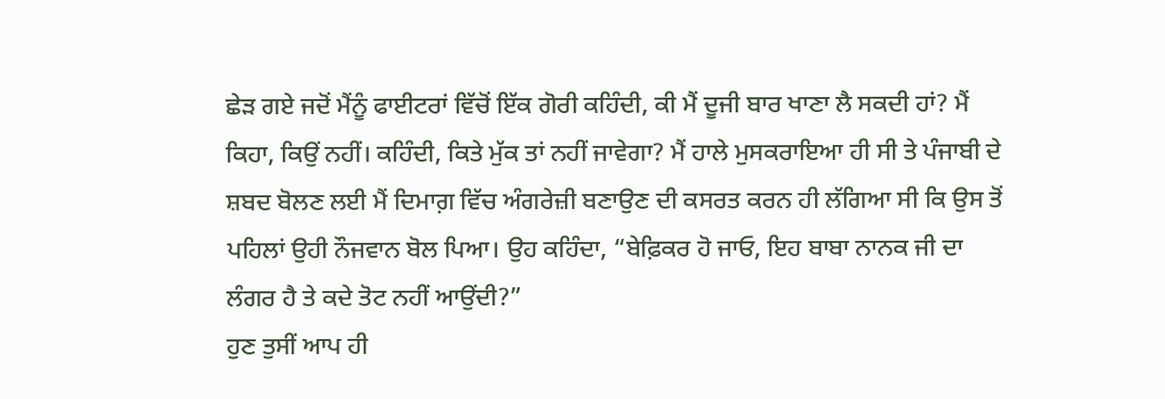ਛੇੜ ਗਏ ਜਦੋਂ ਮੈਂਨੂੰ ਫਾਈਟਰਾਂ ਵਿੱਚੋਂ ਇੱਕ ਗੋਰੀ ਕਹਿੰਦੀ, ਕੀ ਮੈਂ ਦੂਜੀ ਬਾਰ ਖਾਣਾ ਲੈ ਸਕਦੀ ਹਾਂ? ਮੈਂ ਕਿਹਾ, ਕਿਉਂ ਨਹੀਂ। ਕਹਿੰਦੀ, ਕਿਤੇ ਮੁੱਕ ਤਾਂ ਨਹੀਂ ਜਾਵੇਗਾ? ਮੈਂ ਹਾਲੇ ਮੁਸਕਰਾਇਆ ਹੀ ਸੀ ਤੇ ਪੰਜਾਬੀ ਦੇ ਸ਼ਬਦ ਬੋਲਣ ਲਈ ਮੈਂ ਦਿਮਾਗ਼ ਵਿੱਚ ਅੰਗਰੇਜ਼ੀ ਬਣਾਉਣ ਦੀ ਕਸਰਤ ਕਰਨ ਹੀ ਲੱਗਿਆ ਸੀ ਕਿ ਉਸ ਤੋਂ ਪਹਿਲਾਂ ਉਹੀ ਨੌਜਵਾਨ ਬੋਲ ਪਿਆ। ਉਹ ਕਹਿੰਦਾ, “ਬੇਫ਼ਿਕਰ ਹੋ ਜਾਓ, ਇਹ ਬਾਬਾ ਨਾਨਕ ਜੀ ਦਾ ਲੰਗਰ ਹੈ ਤੇ ਕਦੇ ਤੋਟ ਨਹੀਂ ਆਉਂਦੀ?”
ਹੁਣ ਤੁਸੀਂ ਆਪ ਹੀ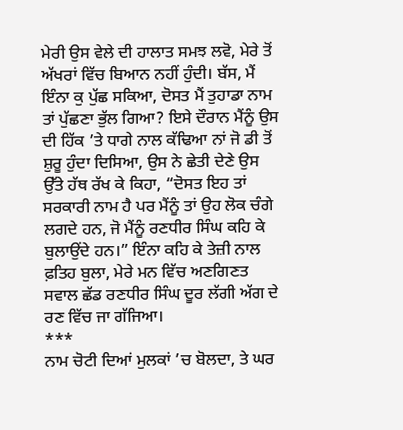ਮੇਰੀ ਉਸ ਵੇਲੇ ਦੀ ਹਾਲਾਤ ਸਮਝ ਲਵੋ, ਮੇਰੇ ਤੋਂ ਅੱਖਰਾਂ ਵਿੱਚ ਬਿਆਨ ਨਹੀਂ ਹੁੰਦੀ। ਬੱਸ, ਮੈਂ ਇੰਨਾ ਕੁ ਪੁੱਛ ਸਕਿਆ, ਦੋਸਤ ਮੈਂ ਤੁਹਾਡਾ ਨਾਮ ਤਾਂ ਪੁੱਛਣਾ ਭੁੱਲ ਗਿਆ? ਇਸੇ ਦੌਰਾਨ ਮੈਂਨੂੰ ਉਸ ਦੀ ਹਿੱਕ ’ਤੇ ਧਾਗੇ ਨਾਲ ਕੱਢਿਆ ਨਾਂ ਜੋ ਡੀ ਤੋਂ ਸ਼ੁਰੂ ਹੁੰਦਾ ਦਿਸਿਆ, ਉਸ ਨੇ ਛੇਤੀ ਦੇਣੇ ਉਸ ਉੱਤੇ ਹੱਥ ਰੱਖ ਕੇ ਕਿਹਾ, “ਦੋਸਤ ਇਹ ਤਾਂ ਸਰਕਾਰੀ ਨਾਮ ਹੈ ਪਰ ਮੈਂਨੂੰ ਤਾਂ ਉਹ ਲੋਕ ਚੰਗੇ ਲਗਦੇ ਹਨ, ਜੋ ਮੈਂਨੂੰ ਰਣਧੀਰ ਸਿੰਘ ਕਹਿ ਕੇ ਬੁਲਾਉਂਦੇ ਹਨ।” ਇੰਨਾ ਕਹਿ ਕੇ ਤੇਜ਼ੀ ਨਾਲ ਫ਼ਤਿਹ ਬੁਲਾ, ਮੇਰੇ ਮਨ ਵਿੱਚ ਅਣਗਿਣਤ ਸਵਾਲ ਛੱਡ ਰਣਧੀਰ ਸਿੰਘ ਦੂਰ ਲੱਗੀ ਅੱਗ ਦੇ ਰਣ ਵਿੱਚ ਜਾ ਗੱਜਿਆ।
***
ਨਾਮ ਚੋਟੀ ਦਿਆਂ ਮੁਲਕਾਂ ’ਚ ਬੋਲਦਾ, ਤੇ ਘਰ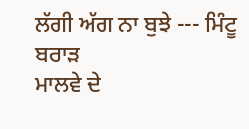ਲੱਗੀ ਅੱਗ ਨਾ ਬੁਝੇ --- ਮਿੰਟੂ ਬਰਾੜ
ਮਾਲਵੇ ਦੇ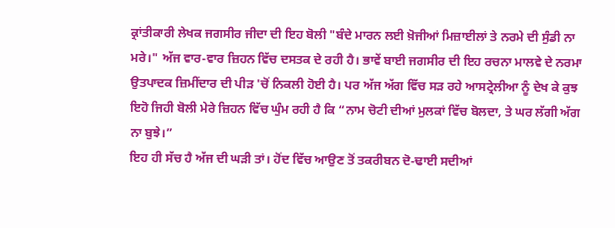ਕ੍ਰਾਂਤੀਕਾਰੀ ਲੇਖਕ ਜਗਸੀਰ ਜੀਦਾ ਦੀ ਇਹ ਬੋਲੀ "ਬੰਦੇ ਮਾਰਨ ਲਈ ਖ਼ੋਜੀਆਂ ਮਿਜ਼ਾਈਲਾਂ ਤੇ ਨਰਮੇ ਦੀ ਸੁੰਡੀ ਨਾ ਮਰੇ।" ਅੱਜ ਵਾਰ-ਵਾਰ ਜ਼ਿਹਨ ਵਿੱਚ ਦਸਤਕ ਦੇ ਰਹੀ ਹੈ। ਭਾਵੇਂ ਬਾਈ ਜਗਸੀਰ ਦੀ ਇਹ ਰਚਨਾ ਮਾਲਵੇ ਦੇ ਨਰਮਾ ਉਤਪਾਦਕ ਜ਼ਿਮੀਂਦਾਰ ਦੀ ਪੀੜ 'ਚੋਂ ਨਿਕਲੀ ਹੋਈ ਹੈ। ਪਰ ਅੱਜ ਅੱਗ ਵਿੱਚ ਸੜ ਰਹੇ ਆਸਟ੍ਰੇਲੀਆ ਨੂੰ ਦੇਖ ਕੇ ਕੁਝ ਇਹੋ ਜਿਹੀ ਬੋਲੀ ਮੇਰੇ ਜ਼ਿਹਨ ਵਿੱਚ ਘੁੰਮ ਰਹੀ ਹੈ ਕਿ “ਨਾਮ ਚੋਟੀ ਦੀਆਂ ਮੁਲਕਾਂ ਵਿੱਚ ਬੋਲਦਾ, ਤੇ ਘਰ ਲੱਗੀ ਅੱਗ ਨਾ ਬੁਝੇ।”
ਇਹ ਹੀ ਸੱਚ ਹੈ ਅੱਜ ਦੀ ਘੜੀ ਤਾਂ। ਹੋਂਦ ਵਿੱਚ ਆਉਣ ਤੋਂ ਤਕਰੀਬਨ ਦੋ-ਢਾਈ ਸਦੀਆਂ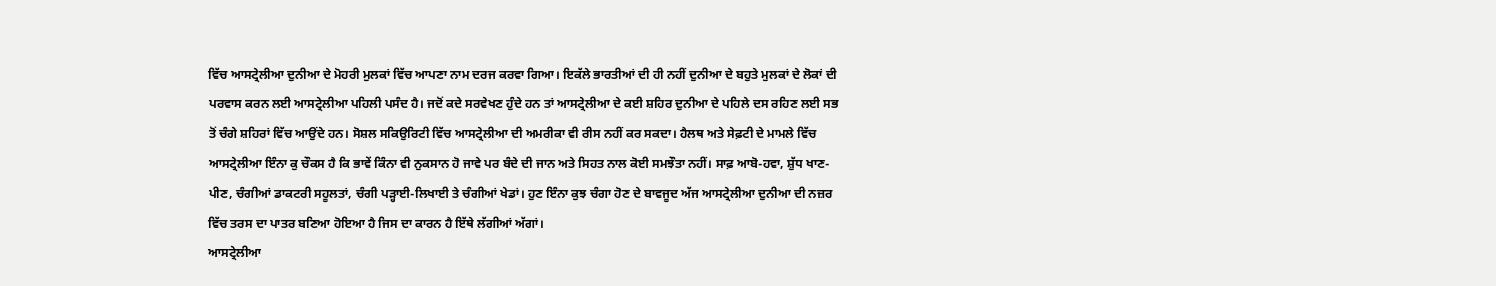ਵਿੱਚ ਆਸਟ੍ਰੇਲੀਆ ਦੁਨੀਆ ਦੇ ਮੋਹਰੀ ਮੁਲਕਾਂ ਵਿੱਚ ਆਪਣਾ ਨਾਮ ਦਰਜ ਕਰਵਾ ਗਿਆ। ਇਕੱਲੇ ਭਾਰਤੀਆਂ ਦੀ ਹੀ ਨਹੀਂ ਦੁਨੀਆ ਦੇ ਬਹੁਤੇ ਮੁਲਕਾਂ ਦੇ ਲੋਕਾਂ ਦੀ ਪਰਵਾਸ ਕਰਨ ਲਈ ਆਸਟ੍ਰੇਲੀਆ ਪਹਿਲੀ ਪਸੰਦ ਹੈ। ਜਦੋਂ ਕਦੇ ਸਰਵੇਖਣ ਹੁੰਦੇ ਹਨ ਤਾਂ ਆਸਟ੍ਰੇਲੀਆ ਦੇ ਕਈ ਸ਼ਹਿਰ ਦੁਨੀਆ ਦੇ ਪਹਿਲੇ ਦਸ ਰਹਿਣ ਲਈ ਸਭ ਤੋਂ ਚੰਗੇ ਸ਼ਹਿਰਾਂ ਵਿੱਚ ਆਉਂਦੇ ਹਨ। ਸੋਸ਼ਲ ਸਕਿਉਰਿਟੀ ਵਿੱਚ ਆਸਟ੍ਰੇਲੀਆ ਦੀ ਅਮਰੀਕਾ ਵੀ ਰੀਸ ਨਹੀਂ ਕਰ ਸਕਦਾ। ਹੈਲਥ ਅਤੇ ਸੇਫ਼ਟੀ ਦੇ ਮਾਮਲੇ ਵਿੱਚ ਆਸਟ੍ਰੇਲੀਆ ਇੰਨਾ ਕੁ ਚੌਕਸ ਹੈ ਕਿ ਭਾਵੇਂ ਕਿੰਨਾ ਵੀ ਨੁਕਸਾਨ ਹੋ ਜਾਵੇ ਪਰ ਬੰਦੇ ਦੀ ਜਾਨ ਅਤੇ ਸਿਹਤ ਨਾਲ ਕੋਈ ਸਮਝੌਤਾ ਨਹੀਂ। ਸਾਫ਼ ਆਬੋ-ਹਵਾ, ਸ਼ੁੱਧ ਖਾਣ-ਪੀਣ, ਚੰਗੀਆਂ ਡਾਕਟਰੀ ਸਹੂਲਤਾਂ, ਚੰਗੀ ਪੜ੍ਹਾਈ-ਲਿਖਾਈ ਤੇ ਚੰਗੀਆਂ ਖੇਡਾਂ। ਹੁਣ ਇੰਨਾ ਕੁਝ ਚੰਗਾ ਹੋਣ ਦੇ ਬਾਵਜੂਦ ਅੱਜ ਆਸਟ੍ਰੇਲੀਆ ਦੁਨੀਆ ਦੀ ਨਜ਼ਰ ਵਿੱਚ ਤਰਸ ਦਾ ਪਾਤਰ ਬਣਿਆ ਹੋਇਆ ਹੈ ਜਿਸ ਦਾ ਕਾਰਨ ਹੈ ਇੱਥੇ ਲੱਗੀਆਂ ਅੱਗਾਂ।
ਆਸਟ੍ਰੇਲੀਆ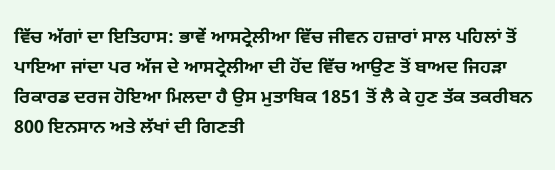ਵਿੱਚ ਅੱਗਾਂ ਦਾ ਇਤਿਹਾਸ: ਭਾਵੇਂ ਆਸਟ੍ਰੇਲੀਆ ਵਿੱਚ ਜੀਵਨ ਹਜ਼ਾਰਾਂ ਸਾਲ ਪਹਿਲਾਂ ਤੋਂ ਪਾਇਆ ਜਾਂਦਾ ਪਰ ਅੱਜ ਦੇ ਆਸਟ੍ਰੇਲੀਆ ਦੀ ਹੋਂਦ ਵਿੱਚ ਆਉਣ ਤੋਂ ਬਾਅਦ ਜਿਹੜਾ ਰਿਕਾਰਡ ਦਰਜ ਹੋਇਆ ਮਿਲਦਾ ਹੈ ਉਸ ਮੁਤਾਬਿਕ 1851 ਤੋਂ ਲੈ ਕੇ ਹੁਣ ਤੱਕ ਤਕਰੀਬਨ 800 ਇਨਸਾਨ ਅਤੇ ਲੱਖਾਂ ਦੀ ਗਿਣਤੀ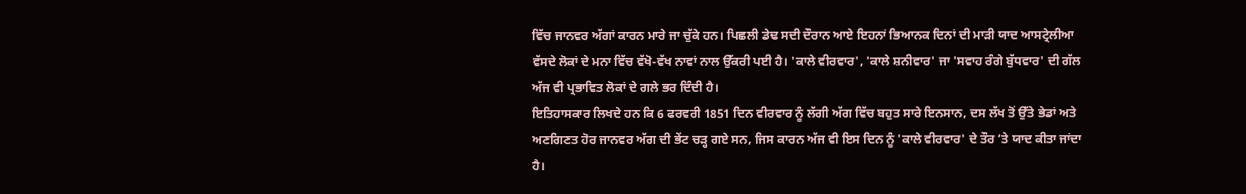ਵਿੱਚ ਜਾਨਵਰ ਅੱਗਾਂ ਕਾਰਨ ਮਾਰੇ ਜਾ ਚੁੱਕੇ ਹਨ। ਪਿਛਲੀ ਡੇਢ ਸਦੀ ਦੌਰਾਨ ਆਏ ਇਹਨਾਂ ਭਿਆਨਕ ਦਿਨਾਂ ਦੀ ਮਾੜੀ ਯਾਦ ਆਸਟ੍ਰੇਲੀਆ ਵੱਸਦੇ ਲੋਕਾਂ ਦੇ ਮਨਾ ਵਿੱਚ ਵੱਖੋ-ਵੱਖ ਨਾਵਾਂ ਨਾਲ ਉੱਕਰੀ ਪਈ ਹੈ। 'ਕਾਲੇ ਵੀਰਵਾਰ', 'ਕਾਲੇ ਸ਼ਨੀਵਾਰ' ਜਾ 'ਸਵਾਹ ਰੰਗੇ ਬੁੱਧਵਾਰ' ਦੀ ਗੱਲ ਅੱਜ ਵੀ ਪ੍ਰਭਾਵਿਤ ਲੋਕਾਂ ਦੇ ਗਲੇ ਭਰ ਦਿੰਦੀ ਹੈ।
ਇਤਿਹਾਸਕਾਰ ਲਿਖਦੇ ਹਨ ਕਿ 6 ਫਰਵਰੀ 1851 ਦਿਨ ਵੀਰਵਾਰ ਨੂੰ ਲੱਗੀ ਅੱਗ ਵਿੱਚ ਬਹੁਤ ਸਾਰੇ ਇਨਸਾਨ, ਦਸ ਲੱਖ ਤੋਂ ਉੱਤੇ ਭੇਡਾਂ ਅਤੇ ਅਣਗਿਣਤ ਹੋਰ ਜਾਨਵਰ ਅੱਗ ਦੀ ਭੇਂਟ ਚੜ੍ਹ ਗਏ ਸਨ, ਜਿਸ ਕਾਰਨ ਅੱਜ ਵੀ ਇਸ ਦਿਨ ਨੂੰ 'ਕਾਲੇ ਵੀਰਵਾਰ' ਦੇ ਤੌਰ ’ਤੇ ਯਾਦ ਕੀਤਾ ਜਾਂਦਾ ਹੈ।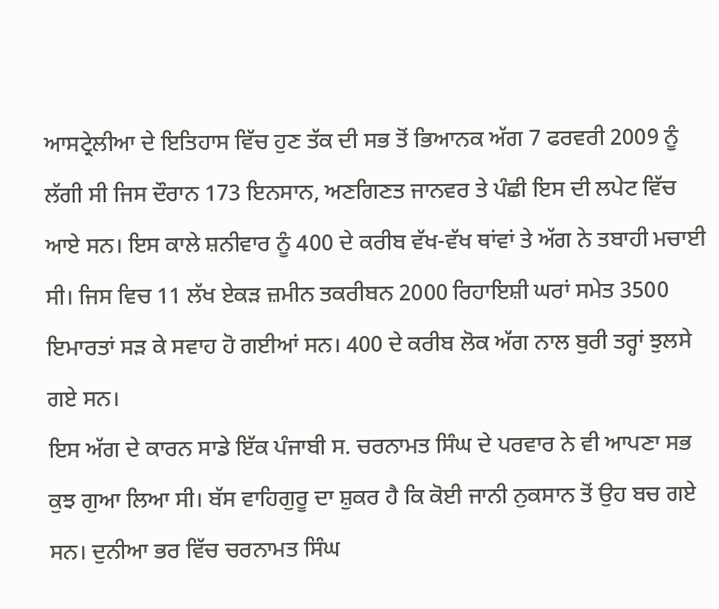ਆਸਟ੍ਰੇਲੀਆ ਦੇ ਇਤਿਹਾਸ ਵਿੱਚ ਹੁਣ ਤੱਕ ਦੀ ਸਭ ਤੋਂ ਭਿਆਨਕ ਅੱਗ 7 ਫਰਵਰੀ 2009 ਨੂੰ ਲੱਗੀ ਸੀ ਜਿਸ ਦੌਰਾਨ 173 ਇਨਸਾਨ, ਅਣਗਿਣਤ ਜਾਨਵਰ ਤੇ ਪੰਛੀ ਇਸ ਦੀ ਲਪੇਟ ਵਿੱਚ ਆਏ ਸਨ। ਇਸ ਕਾਲੇ ਸ਼ਨੀਵਾਰ ਨੂੰ 400 ਦੇ ਕਰੀਬ ਵੱਖ-ਵੱਖ ਥਾਂਵਾਂ ਤੇ ਅੱਗ ਨੇ ਤਬਾਹੀ ਮਚਾਈ ਸੀ। ਜਿਸ ਵਿਚ 11 ਲੱਖ ਏਕੜ ਜ਼ਮੀਨ ਤਕਰੀਬਨ 2000 ਰਿਹਾਇਸ਼ੀ ਘਰਾਂ ਸਮੇਤ 3500 ਇਮਾਰਤਾਂ ਸੜ ਕੇ ਸਵਾਹ ਹੋ ਗਈਆਂ ਸਨ। 400 ਦੇ ਕਰੀਬ ਲੋਕ ਅੱਗ ਨਾਲ ਬੁਰੀ ਤਰ੍ਹਾਂ ਝੁਲਸੇ ਗਏ ਸਨ।
ਇਸ ਅੱਗ ਦੇ ਕਾਰਨ ਸਾਡੇ ਇੱਕ ਪੰਜਾਬੀ ਸ. ਚਰਨਾਮਤ ਸਿੰਘ ਦੇ ਪਰਵਾਰ ਨੇ ਵੀ ਆਪਣਾ ਸਭ ਕੁਝ ਗੁਆ ਲਿਆ ਸੀ। ਬੱਸ ਵਾਹਿਗੁਰੂ ਦਾ ਸ਼ੁਕਰ ਹੈ ਕਿ ਕੋਈ ਜਾਨੀ ਨੁਕਸਾਨ ਤੋਂ ਉਹ ਬਚ ਗਏ ਸਨ। ਦੁਨੀਆ ਭਰ ਵਿੱਚ ਚਰਨਾਮਤ ਸਿੰਘ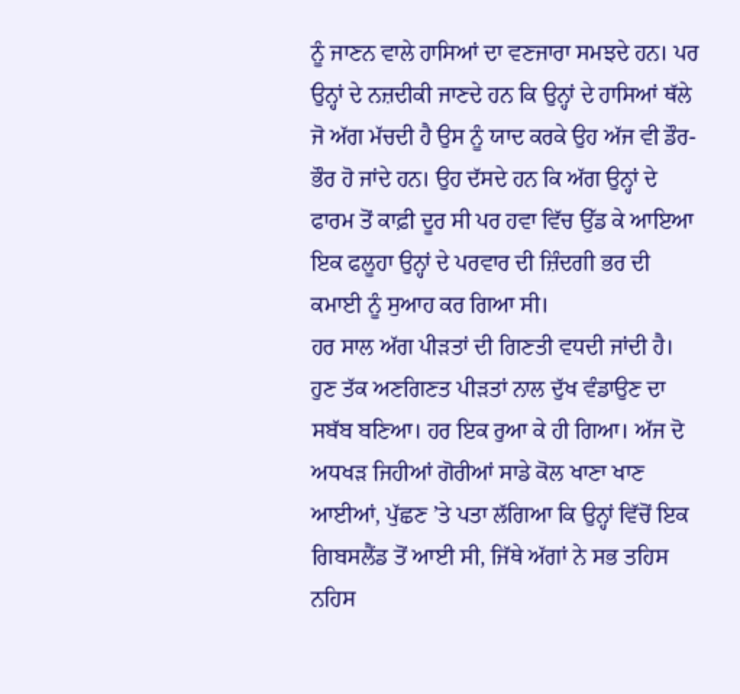ਨੂੰ ਜਾਣਨ ਵਾਲੇ ਹਾਸਿਆਂ ਦਾ ਵਣਜਾਰਾ ਸਮਝਦੇ ਹਨ। ਪਰ ਉਨ੍ਹਾਂ ਦੇ ਨਜ਼ਦੀਕੀ ਜਾਣਦੇ ਹਨ ਕਿ ਉਨ੍ਹਾਂ ਦੇ ਹਾਸਿਆਂ ਥੱਲੇ ਜੋ ਅੱਗ ਮੱਚਦੀ ਹੈ ਉਸ ਨੂੰ ਯਾਦ ਕਰਕੇ ਉਹ ਅੱਜ ਵੀ ਡੌਰ-ਭੌਰ ਹੋ ਜਾਂਦੇ ਹਨ। ਉਹ ਦੱਸਦੇ ਹਨ ਕਿ ਅੱਗ ਉਨ੍ਹਾਂ ਦੇ ਫਾਰਮ ਤੋਂ ਕਾਫ਼ੀ ਦੂਰ ਸੀ ਪਰ ਹਵਾ ਵਿੱਚ ਉੱਡ ਕੇ ਆਇਆ ਇਕ ਫਲੂਹਾ ਉਨ੍ਹਾਂ ਦੇ ਪਰਵਾਰ ਦੀ ਜ਼ਿੰਦਗੀ ਭਰ ਦੀ ਕਮਾਈ ਨੂੰ ਸੁਆਹ ਕਰ ਗਿਆ ਸੀ।
ਹਰ ਸਾਲ ਅੱਗ ਪੀੜਤਾਂ ਦੀ ਗਿਣਤੀ ਵਧਦੀ ਜਾਂਦੀ ਹੈ। ਹੁਣ ਤੱਕ ਅਣਗਿਣਤ ਪੀੜਤਾਂ ਨਾਲ ਦੁੱਖ ਵੰਡਾਉਣ ਦਾ ਸਬੱਬ ਬਣਿਆ। ਹਰ ਇਕ ਰੁਆ ਕੇ ਹੀ ਗਿਆ। ਅੱਜ ਦੋ ਅਧਖੜ ਜਿਹੀਆਂ ਗੋਰੀਆਂ ਸਾਡੇ ਕੋਲ ਖਾਣਾ ਖਾਣ ਆਈਆਂ, ਪੁੱਛਣ ’ਤੇ ਪਤਾ ਲੱਗਿਆ ਕਿ ਉਨ੍ਹਾਂ ਵਿੱਚੋਂ ਇਕ ਗਿਬਸਲੈਂਡ ਤੋਂ ਆਈ ਸੀ, ਜਿੱਥੇ ਅੱਗਾਂ ਨੇ ਸਭ ਤਹਿਸ ਨਹਿਸ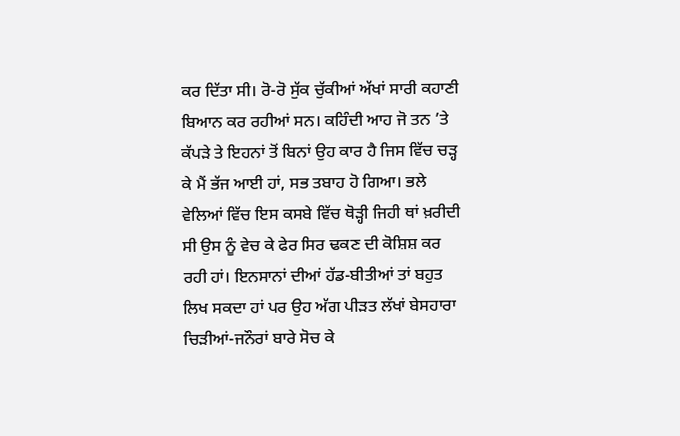ਕਰ ਦਿੱਤਾ ਸੀ। ਰੋ-ਰੋ ਸੁੱਕ ਚੁੱਕੀਆਂ ਅੱਖਾਂ ਸਾਰੀ ਕਹਾਣੀ ਬਿਆਨ ਕਰ ਰਹੀਆਂ ਸਨ। ਕਹਿੰਦੀ ਆਹ ਜੋ ਤਨ ’ਤੇ ਕੱਪੜੇ ਤੇ ਇਹਨਾਂ ਤੋਂ ਬਿਨਾਂ ਉਹ ਕਾਰ ਹੈ ਜਿਸ ਵਿੱਚ ਚੜ੍ਹ ਕੇ ਮੈਂ ਭੱਜ ਆਈ ਹਾਂ, ਸਭ ਤਬਾਹ ਹੋ ਗਿਆ। ਭਲੇ ਵੇਲਿਆਂ ਵਿੱਚ ਇਸ ਕਸਬੇ ਵਿੱਚ ਥੋੜ੍ਹੀ ਜਿਹੀ ਥਾਂ ਖ਼ਰੀਦੀ ਸੀ ਉਸ ਨੂੰ ਵੇਚ ਕੇ ਫੇਰ ਸਿਰ ਢਕਣ ਦੀ ਕੋਸ਼ਿਸ਼ ਕਰ ਰਹੀ ਹਾਂ। ਇਨਸਾਨਾਂ ਦੀਆਂ ਹੱਡ-ਬੀਤੀਆਂ ਤਾਂ ਬਹੁਤ ਲਿਖ ਸਕਦਾ ਹਾਂ ਪਰ ਉਹ ਅੱਗ ਪੀੜਤ ਲੱਖਾਂ ਬੇਸਹਾਰਾ ਚਿੜੀਆਂ-ਜਨੌਰਾਂ ਬਾਰੇ ਸੋਚ ਕੇ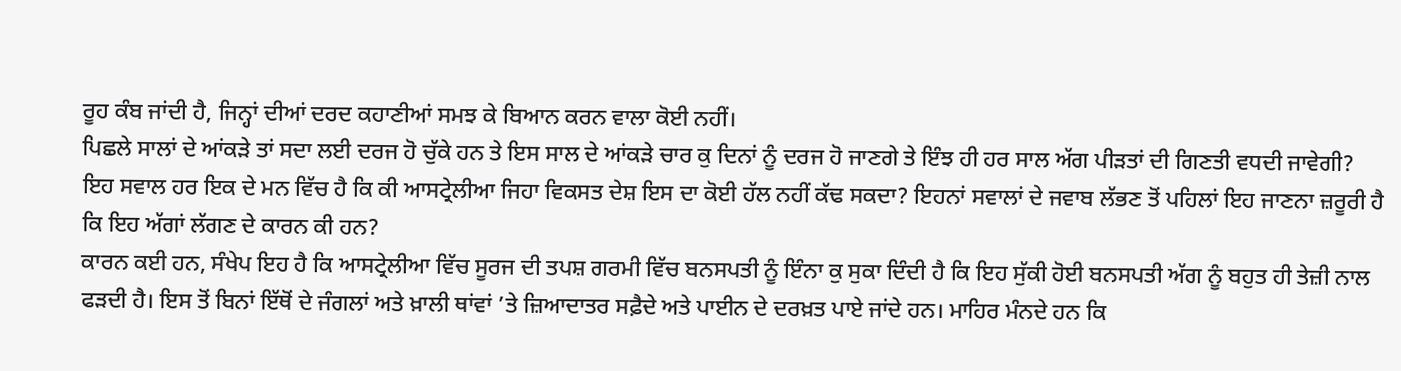ਰੂਹ ਕੰਬ ਜਾਂਦੀ ਹੈ, ਜਿਨ੍ਹਾਂ ਦੀਆਂ ਦਰਦ ਕਹਾਣੀਆਂ ਸਮਝ ਕੇ ਬਿਆਨ ਕਰਨ ਵਾਲਾ ਕੋਈ ਨਹੀਂ।
ਪਿਛਲੇ ਸਾਲਾਂ ਦੇ ਆਂਕੜੇ ਤਾਂ ਸਦਾ ਲਈ ਦਰਜ ਹੋ ਚੁੱਕੇ ਹਨ ਤੇ ਇਸ ਸਾਲ ਦੇ ਆਂਕੜੇ ਚਾਰ ਕੁ ਦਿਨਾਂ ਨੂੰ ਦਰਜ ਹੋ ਜਾਣਗੇ ਤੇ ਇੰਝ ਹੀ ਹਰ ਸਾਲ ਅੱਗ ਪੀੜਤਾਂ ਦੀ ਗਿਣਤੀ ਵਧਦੀ ਜਾਵੇਗੀ? ਇਹ ਸਵਾਲ ਹਰ ਇਕ ਦੇ ਮਨ ਵਿੱਚ ਹੈ ਕਿ ਕੀ ਆਸਟ੍ਰੇਲੀਆ ਜਿਹਾ ਵਿਕਸਤ ਦੇਸ਼ ਇਸ ਦਾ ਕੋਈ ਹੱਲ ਨਹੀਂ ਕੱਢ ਸਕਦਾ? ਇਹਨਾਂ ਸਵਾਲਾਂ ਦੇ ਜਵਾਬ ਲੱਭਣ ਤੋਂ ਪਹਿਲਾਂ ਇਹ ਜਾਣਨਾ ਜ਼ਰੂਰੀ ਹੈ ਕਿ ਇਹ ਅੱਗਾਂ ਲੱਗਣ ਦੇ ਕਾਰਨ ਕੀ ਹਨ?
ਕਾਰਨ ਕਈ ਹਨ, ਸੰਖੇਪ ਇਹ ਹੈ ਕਿ ਆਸਟ੍ਰੇਲੀਆ ਵਿੱਚ ਸੂਰਜ ਦੀ ਤਪਸ਼ ਗਰਮੀ ਵਿੱਚ ਬਨਸਪਤੀ ਨੂੰ ਇੰਨਾ ਕੁ ਸੁਕਾ ਦਿੰਦੀ ਹੈ ਕਿ ਇਹ ਸੁੱਕੀ ਹੋਈ ਬਨਸਪਤੀ ਅੱਗ ਨੂੰ ਬਹੁਤ ਹੀ ਤੇਜ਼ੀ ਨਾਲ ਫੜਦੀ ਹੈ। ਇਸ ਤੋਂ ਬਿਨਾਂ ਇੱਥੋਂ ਦੇ ਜੰਗਲਾਂ ਅਤੇ ਖ਼ਾਲੀ ਥਾਂਵਾਂ ’ਤੇ ਜ਼ਿਆਦਾਤਰ ਸਫ਼ੈਦੇ ਅਤੇ ਪਾਈਨ ਦੇ ਦਰਖ਼ਤ ਪਾਏ ਜਾਂਦੇ ਹਨ। ਮਾਹਿਰ ਮੰਨਦੇ ਹਨ ਕਿ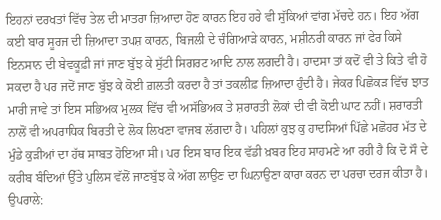ਇਹਨਾਂ ਦਰਖਤਾਂ ਵਿੱਚ ਤੇਲ ਦੀ ਮਾਤਰਾ ਜ਼ਿਆਦਾ ਹੋਣ ਕਾਰਨ ਇਹ ਹਰੇ ਵੀ ਸੁੱਕਿਆਂ ਵਾਂਗ ਮੱਚਦੇ ਹਨ। ਇਹ ਅੱਗ ਕਈ ਬਾਰ ਸੂਰਜ ਦੀ ਜ਼ਿਆਦਾ ਤਪਸ਼ ਕਾਰਨ, ਬਿਜਲੀ ਦੇ ਚੰਗਿਆੜੇ ਕਾਰਨ, ਮਸ਼ੀਨਰੀ ਕਾਰਨ ਜਾਂ ਫੇਰ ਕਿਸੇ ਇਨਸਾਨ ਦੀ ਬੇਵਕੂਫ਼ੀ ਜਾਂ ਜਾਣ ਬੁੱਝ ਕੇ ਸੁੱਟੀ ਸਿਗਰਟ ਆਦਿ ਨਾਲ ਲਗਦੀ ਹੈ। ਹਾਦਸਾ ਤਾਂ ਕਦੋਂ ਵੀ ਤੇ ਕਿਤੇ ਵੀ ਹੋ ਸਕਦਾ ਹੈ ਪਰ ਜਦੋਂ ਜਾਣ ਬੁੱਝ ਕੇ ਕੋਈ ਗ਼ਲਤੀ ਕਰਦਾ ਹੈ ਤਾਂ ਤਕਲੀਫ਼ ਜ਼ਿਆਦਾ ਹੁੰਦੀ ਹੈ। ਜੇਕਰ ਪਿਛੋਕੜ ਵਿੱਚ ਝਾਤ ਮਾਰੀ ਜਾਵੇ ਤਾਂ ਇਸ ਸਭਿਅਕ ਮੁਲਕ ਵਿੱਚ ਵੀ ਅਸੱਭਿਅਕ ਤੇ ਸ਼ਰਾਰਤੀ ਲੋਕਾਂ ਦੀ ਵੀ ਕੋਈ ਘਾਟ ਨਹੀਂ। ਸ਼ਰਾਰਤੀ ਨਾਲੋਂ ਵੀ ਅਪਰਾਧਿਕ ਬਿਰਤੀ ਦੇ ਲੋਕ ਲਿਖਣਾ ਵਾਜਬ ਲੱਗਦਾ ਹੈ। ਪਹਿਲਾਂ ਕੁਝ ਕੁ ਹਾਦਸਿਆਂ ਪਿੱਛੇ ਮਛੋਹਰ ਮੱਤ ਦੇ ਮੁੰਡੇ ਕੁੜੀਆਂ ਦਾ ਹੱਥ ਸਾਬਤ ਹੋਇਆ ਸੀ। ਪਰ ਇਸ ਬਾਰ ਇਕ ਵੱਡੀ ਖ਼ਬਰ ਇਹ ਸਾਹਮਣੇ ਆ ਰਹੀ ਹੈ ਕਿ ਦੋ ਸੌ ਦੇ ਕਰੀਬ ਬੰਦਿਆਂ ਉੱਤੇ ਪੁਲਿਸ ਵੱਲੋਂ ਜਾਣਬੁੱਝ ਕੇ ਅੱਗ ਲਾਉਣ ਦਾ ਘਿਨਾਉਣਾ ਕਾਰਾ ਕਰਨ ਦਾ ਪਰਚਾ ਦਰਜ ਕੀਤਾ ਹੈ।
ਉਪਰਾਲੇ: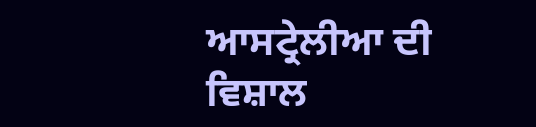ਆਸਟ੍ਰੇਲੀਆ ਦੀ ਵਿਸ਼ਾਲ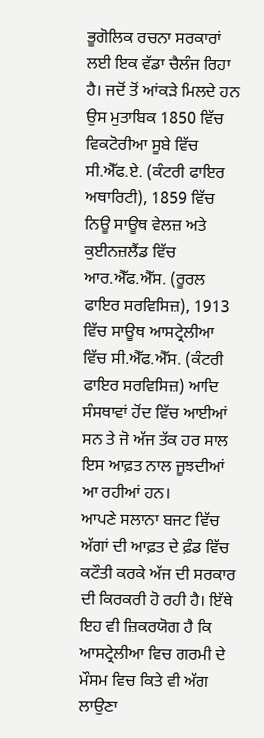ਭੂਗੋਲਿਕ ਰਚਨਾ ਸਰਕਾਰਾਂ ਲਈ ਇਕ ਵੱਡਾ ਚੈਲੰਜ ਰਿਹਾ ਹੈ। ਜਦੋਂ ਤੋਂ ਆਂਕੜੇ ਮਿਲਦੇ ਹਨ ਉਸ ਮੁਤਾਬਿਕ 1850 ਵਿੱਚ ਵਿਕਟੋਰੀਆ ਸੂਬੇ ਵਿੱਚ ਸੀ.ਐੱਫ.ਏ. (ਕੰਟਰੀ ਫਾਇਰ ਅਥਾਰਿਟੀ), 1859 ਵਿੱਚ ਨਿਊ ਸਾਊਥ ਵੇਲਜ਼ ਅਤੇ ਕੁਈਨਜ਼ਲੈਂਡ ਵਿੱਚ ਆਰ.ਐੱਫ.ਐੱਸ. (ਰੂਰਲ ਫਾਇਰ ਸਰਵਿਸਿਜ਼), 1913 ਵਿੱਚ ਸਾਊਥ ਆਸਟ੍ਰੇਲੀਆ ਵਿੱਚ ਸੀ.ਐੱਫ.ਐੱਸ. (ਕੰਟਰੀ ਫਾਇਰ ਸਰਵਿਸਿਜ਼) ਆਦਿ ਸੰਸਥਾਵਾਂ ਹੋਂਦ ਵਿੱਚ ਆਈਆਂ ਸਨ ਤੇ ਜੋ ਅੱਜ ਤੱਕ ਹਰ ਸਾਲ ਇਸ ਆਫ਼ਤ ਨਾਲ ਜੂਝਦੀਆਂ ਆ ਰਹੀਆਂ ਹਨ।
ਆਪਣੇ ਸਲਾਨਾ ਬਜਟ ਵਿੱਚ ਅੱਗਾਂ ਦੀ ਆਫ਼ਤ ਦੇ ਫ਼ੰਡ ਵਿੱਚ ਕਟੌਤੀ ਕਰਕੇ ਅੱਜ ਦੀ ਸਰਕਾਰ ਦੀ ਕਿਰਕਰੀ ਹੋ ਰਹੀ ਹੈ। ਇੱਥੇ ਇਹ ਵੀ ਜ਼ਿਕਰਯੋਗ ਹੈ ਕਿ ਆਸਟ੍ਰੇਲੀਆ ਵਿਚ ਗਰਮੀ ਦੇ ਮੌਸਮ ਵਿਚ ਕਿਤੇ ਵੀ ਅੱਗ ਲਾਉਣਾ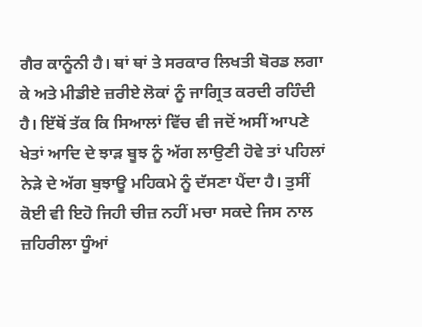ਗੈਰ ਕਾਨੂੰਨੀ ਹੈ। ਥਾਂ ਥਾਂ ਤੇ ਸਰਕਾਰ ਲਿਖਤੀ ਬੋਰਡ ਲਗਾ ਕੇ ਅਤੇ ਮੀਡੀਏ ਜ਼ਰੀਏ ਲੋਕਾਂ ਨੂੰ ਜਾਗ੍ਰਿਤ ਕਰਦੀ ਰਹਿੰਦੀ ਹੈ। ਇੱਥੋਂ ਤੱਕ ਕਿ ਸਿਆਲਾਂ ਵਿੱਚ ਵੀ ਜਦੋਂ ਅਸੀਂ ਆਪਣੇ ਖੇਤਾਂ ਆਦਿ ਦੇ ਝਾੜ ਬੂਝ ਨੂੰ ਅੱਗ ਲਾਉਣੀ ਹੋਵੇ ਤਾਂ ਪਹਿਲਾਂ ਨੇੜੇ ਦੇ ਅੱਗ ਬੁਝਾਊ ਮਹਿਕਮੇ ਨੂੰ ਦੱਸਣਾ ਪੈਂਦਾ ਹੈ। ਤੁਸੀਂ ਕੋਈ ਵੀ ਇਹੋ ਜਿਹੀ ਚੀਜ਼ ਨਹੀਂ ਮਚਾ ਸਕਦੇ ਜਿਸ ਨਾਲ ਜ਼ਹਿਰੀਲਾ ਧੂੰਆਂ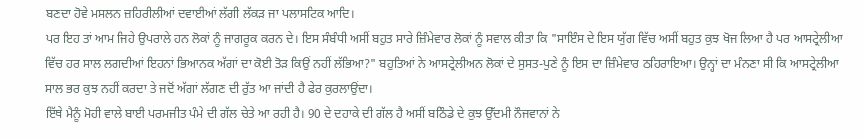ਬਣਦਾ ਹੋਵੇ ਮਸਲਨ ਜ਼ਹਿਰੀਲੀਆਂ ਦਵਾਈਆਂ ਲੱਗੀ ਲੱਕੜ ਜਾ ਪਲਾਸਟਿਕ ਆਦਿ।
ਪਰ ਇਹ ਤਾਂ ਆਮ ਜਿਹੇ ਉਪਰਾਲੇ ਹਨ ਲੋਕਾਂ ਨੂੰ ਜਾਗਰੂਕ ਕਰਨ ਦੇ। ਇਸ ਸੰਬੰਧੀ ਅਸੀਂ ਬਹੁਤ ਸਾਰੇ ਜ਼ਿੰਮੇਵਾਰ ਲੋਕਾਂ ਨੂੰ ਸਵਾਲ ਕੀਤਾ ਕਿ "ਸਾਇੰਸ ਦੇ ਇਸ ਯੁੱਗ ਵਿੱਚ ਅਸੀਂ ਬਹੁਤ ਕੁਝ ਖੋਜ ਲਿਆ ਹੈ ਪਰ ਆਸਟ੍ਰੇਲੀਆ ਵਿੱਚ ਹਰ ਸਾਲ ਲਗਦੀਆਂ ਇਹਨਾਂ ਭਿਆਨਕ ਅੱਗਾਂ ਦਾ ਕੋਈ ਤੋੜ ਕਿਉਂ ਨਹੀਂ ਲੱਭਿਆ?" ਬਹੁਤਿਆਂ ਨੇ ਆਸਟ੍ਰੇਲੀਅਨ ਲੋਕਾਂ ਦੇ ਸੁਸਤ-ਪੁਣੇ ਨੂੰ ਇਸ ਦਾ ਜ਼ਿੰਮੇਵਾਰ ਠਹਿਰਾਇਆ। ਉਨ੍ਹਾਂ ਦਾ ਮੰਨਣਾ ਸੀ ਕਿ ਆਸਟ੍ਰੇਲੀਆ ਸਾਲ ਭਰ ਕੁਝ ਨਹੀਂ ਕਰਦਾ ਤੇ ਜਦੋਂ ਅੱਗਾਂ ਲੱਗਣ ਦੀ ਰੁੱਤ ਆ ਜਾਂਦੀ ਹੈ ਫੇਰ ਕੁਰਲਾਉਂਦਾ।
ਇੱਥੇ ਮੈਨੂੰ ਮੋਹੀ ਵਾਲੇ ਬਾਈ ਪਰਮਜੀਤ ਪੰਮੇ ਦੀ ਗੱਲ ਚੇਤੇ ਆ ਰਹੀ ਹੈ। 90 ਦੇ ਦਹਾਕੇ ਦੀ ਗੱਲ ਹੈ ਅਸੀਂ ਬਠਿੰਡੇ ਦੇ ਕੁਝ ਉੱਦਮੀ ਨੌਜਵਾਨਾਂ ਨੇ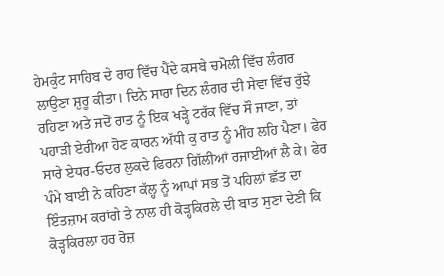ਹੇਮਕੁੰਟ ਸਾਹਿਬ ਦੇ ਰਾਹ ਵਿੱਚ ਪੈਂਦੇ ਕਸਬੇ ਚਮੋਲੀ ਵਿੱਚ ਲੰਗਰ ਲਾਉਣਾ ਸ਼ੁਰੂ ਕੀਤਾ। ਦਿਨੇ ਸਾਰਾ ਦਿਨ ਲੰਗਰ ਦੀ ਸੇਵਾ ਵਿੱਚ ਰੁੱਝੇ ਰਹਿਣਾ ਅਤੇ ਜਦੋਂ ਰਾਤ ਨੂੰ ਇਕ ਖੜ੍ਹੇ ਟਰੱਕ ਵਿੱਚ ਸੌ ਜਾਣਾ, ਤਾਂ ਪਹਾੜੀ ਏਰੀਆ ਹੋਣ ਕਾਰਨ ਅੱਧੀ ਕੁ ਰਾਤ ਨੂੰ ਮੀਂਹ ਲਹਿ ਪੈਣਾ। ਫੇਰ ਸਾਰੇ ਏਧਰ-ਓਦਰ ਲੁਕਦੇ ਫਿਰਨਾ ਗਿੱਲੀਆਂ ਰਜਾਈਆਂ ਲੈ ਕੇ। ਫੇਰ ਪੰਮੇ ਬਾਈ ਨੇ ਕਹਿਣਾ ਕੱਲ੍ਹ ਨੂੰ ਆਪਾਂ ਸਭ ਤੋਂ ਪਹਿਲਾਂ ਛੱਤ ਦਾ ਇੰਤਜ਼ਾਮ ਕਰਾਂਗੇ ਤੇ ਨਾਲ ਹੀ ਕੋੜ੍ਹਕਿਰਲੇ ਦੀ ਬਾਤ ਸੁਣਾ ਦੇਣੀ ਕਿ ਕੋੜ੍ਹਕਿਰਲਾ ਹਰ ਰੋਜ਼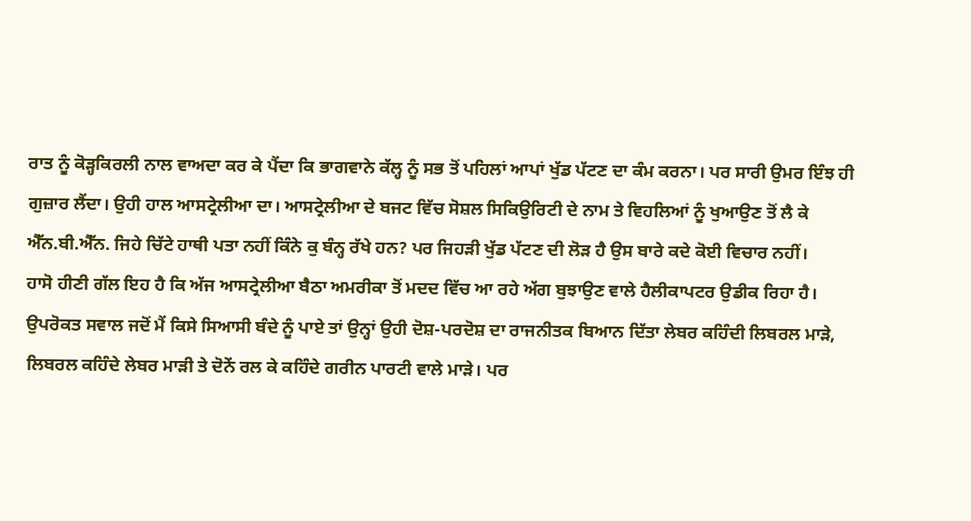ਰਾਤ ਨੂੰ ਕੋੜ੍ਹਕਿਰਲੀ ਨਾਲ ਵਾਅਦਾ ਕਰ ਕੇ ਪੈਂਦਾ ਕਿ ਭਾਗਵਾਨੇ ਕੱਲ੍ਹ ਨੂੰ ਸਭ ਤੋਂ ਪਹਿਲਾਂ ਆਪਾਂ ਖੁੱਡ ਪੱਟਣ ਦਾ ਕੰਮ ਕਰਨਾ। ਪਰ ਸਾਰੀ ਉਮਰ ਇੰਝ ਹੀ ਗੁਜ਼ਾਰ ਲੈਂਦਾ। ਉਹੀ ਹਾਲ ਆਸਟ੍ਰੇਲੀਆ ਦਾ। ਆਸਟ੍ਰੇਲੀਆ ਦੇ ਬਜਟ ਵਿੱਚ ਸੋਸ਼ਲ ਸਿਕਿਉਰਿਟੀ ਦੇ ਨਾਮ ਤੇ ਵਿਹਲਿਆਂ ਨੂੰ ਖੁਆਉਣ ਤੋਂ ਲੈ ਕੇ ਐੱਨ.ਬੀ.ਐੱਨ. ਜਿਹੇ ਚਿੱਟੇ ਹਾਥੀ ਪਤਾ ਨਹੀਂ ਕਿੰਨੇ ਕੁ ਬੰਨ੍ਹ ਰੱਖੇ ਹਨ? ਪਰ ਜਿਹੜੀ ਖੁੱਡ ਪੱਟਣ ਦੀ ਲੋੜ ਹੈ ਉਸ ਬਾਰੇ ਕਦੇ ਕੋਈ ਵਿਚਾਰ ਨਹੀਂ।
ਹਾਸੋ ਹੀਣੀ ਗੱਲ ਇਹ ਹੈ ਕਿ ਅੱਜ ਆਸਟ੍ਰੇਲੀਆ ਬੈਠਾ ਅਮਰੀਕਾ ਤੋਂ ਮਦਦ ਵਿੱਚ ਆ ਰਹੇ ਅੱਗ ਬੁਝਾਉਣ ਵਾਲੇ ਹੈਲੀਕਾਪਟਰ ਉਡੀਕ ਰਿਹਾ ਹੈ।
ਉਪਰੋਕਤ ਸਵਾਲ ਜਦੋਂ ਮੈਂ ਕਿਸੇ ਸਿਆਸੀ ਬੰਦੇ ਨੂੰ ਪਾਏ ਤਾਂ ਉਨ੍ਹਾਂ ਉਹੀ ਦੋਸ਼-ਪਰਦੋਸ਼ ਦਾ ਰਾਜਨੀਤਕ ਬਿਆਨ ਦਿੱਤਾ ਲੇਬਰ ਕਹਿੰਦੀ ਲਿਬਰਲ ਮਾੜੇ, ਲਿਬਰਲ ਕਹਿੰਦੇ ਲੇਬਰ ਮਾੜੀ ਤੇ ਦੋਨੇਂ ਰਲ ਕੇ ਕਹਿੰਦੇ ਗਰੀਨ ਪਾਰਟੀ ਵਾਲੇ ਮਾੜੇ। ਪਰ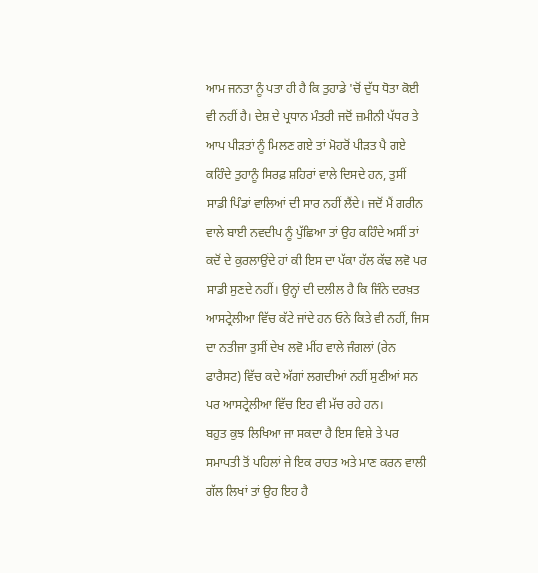ਆਮ ਜਨਤਾ ਨੂੰ ਪਤਾ ਹੀ ਹੈ ਕਿ ਤੁਹਾਡੇ 'ਚੋਂ ਦੁੱਧ ਧੋਤਾ ਕੋਈ ਵੀ ਨਹੀਂ ਹੈ। ਦੇਸ਼ ਦੇ ਪ੍ਰਧਾਨ ਮੰਤਰੀ ਜਦੋਂ ਜ਼ਮੀਨੀ ਪੱਧਰ ਤੇ ਆਪ ਪੀੜਤਾਂ ਨੂੰ ਮਿਲਣ ਗਏ ਤਾਂ ਮੋਹਰੋਂ ਪੀੜਤ ਪੈ ਗਏ ਕਹਿੰਦੇ ਤੁਹਾਨੂੰ ਸਿਰਫ਼ ਸ਼ਹਿਰਾਂ ਵਾਲੇ ਦਿਸਦੇ ਹਨ, ਤੁਸੀਂ ਸਾਡੀ ਪਿੰਡਾਂ ਵਾਲਿਆਂ ਦੀ ਸਾਰ ਨਹੀਂ ਲੈਂਦੇ। ਜਦੋਂ ਮੈਂ ਗਰੀਨ ਵਾਲੇ ਬਾਈ ਨਵਦੀਪ ਨੂੰ ਪੁੱਛਿਆ ਤਾਂ ਉਹ ਕਹਿੰਦੇ ਅਸੀਂ ਤਾਂ ਕਦੋਂ ਦੇ ਕੁਰਲਾਉਂਦੇ ਹਾਂ ਕੀ ਇਸ ਦਾ ਪੱਕਾ ਹੱਲ ਕੱਢ ਲਵੋ ਪਰ ਸਾਡੀ ਸੁਣਦੇ ਨਹੀਂ। ਉਨ੍ਹਾਂ ਦੀ ਦਲੀਲ ਹੈ ਕਿ ਜਿੰਨੇ ਦਰਖ਼ਤ ਆਸਟ੍ਰੇਲੀਆ ਵਿੱਚ ਕੱਟੇ ਜਾਂਦੇ ਹਨ ਓਨੇ ਕਿਤੇ ਵੀ ਨਹੀਂ, ਜਿਸ ਦਾ ਨਤੀਜਾ ਤੁਸੀਂ ਦੇਖ ਲਵੋ ਮੀਂਹ ਵਾਲੇ ਜੰਗਲਾਂ (ਰੇਨ ਫਾਰੈਸਟ) ਵਿੱਚ ਕਦੇ ਅੱਗਾਂ ਲਗਦੀਆਂ ਨਹੀਂ ਸੁਣੀਆਂ ਸਨ ਪਰ ਆਸਟ੍ਰੇਲੀਆ ਵਿੱਚ ਇਹ ਵੀ ਮੱਚ ਰਹੇ ਹਨ।
ਬਹੁਤ ਕੁਝ ਲਿਖਿਆ ਜਾ ਸਕਦਾ ਹੈ ਇਸ ਵਿਸ਼ੇ ਤੇ ਪਰ ਸਮਾਪਤੀ ਤੋਂ ਪਹਿਲਾਂ ਜੇ ਇਕ ਰਾਹਤ ਅਤੇ ਮਾਣ ਕਰਨ ਵਾਲੀ ਗੱਲ ਲਿਖਾਂ ਤਾਂ ਉਹ ਇਹ ਹੈ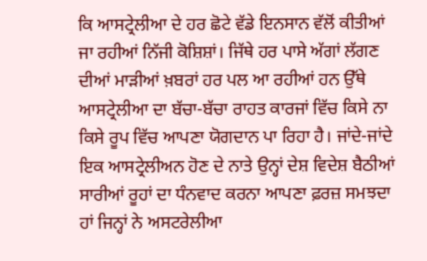ਕਿ ਆਸਟ੍ਰੇਲੀਆ ਦੇ ਹਰ ਛੋਟੇ ਵੱਡੇ ਇਨਸਾਨ ਵੱਲੋਂ ਕੀਤੀਆਂ ਜਾ ਰਹੀਆਂ ਨਿੱਜੀ ਕੋਸ਼ਿਸ਼ਾਂ। ਜਿੱਥੇ ਹਰ ਪਾਸੇ ਅੱਗਾਂ ਲੱਗਣ ਦੀਆਂ ਮਾੜੀਆਂ ਖ਼ਬਰਾਂ ਹਰ ਪਲ ਆ ਰਹੀਆਂ ਹਨ ਉੱਥੇ ਆਸਟ੍ਰੇਲੀਆ ਦਾ ਬੱਚਾ-ਬੱਚਾ ਰਾਹਤ ਕਾਰਜਾਂ ਵਿੱਚ ਕਿਸੇ ਨਾ ਕਿਸੇ ਰੂਪ ਵਿੱਚ ਆਪਣਾ ਯੋਗਦਾਨ ਪਾ ਰਿਹਾ ਹੈ। ਜਾਂਦੇ-ਜਾਂਦੇ ਇਕ ਆਸਟ੍ਰੇਲੀਅਨ ਹੋਣ ਦੇ ਨਾਤੇ ਉਨ੍ਹਾਂ ਦੇਸ਼ ਵਿਦੇਸ਼ ਬੈਠੀਆਂ ਸਾਰੀਆਂ ਰੂਹਾਂ ਦਾ ਧੰਨਵਾਦ ਕਰਨਾ ਆਪਣਾ ਫ਼ਰਜ਼ ਸਮਝਦਾ ਹਾਂ ਜਿਨ੍ਹਾਂ ਨੇ ਅਸਟਰੇਲੀਆ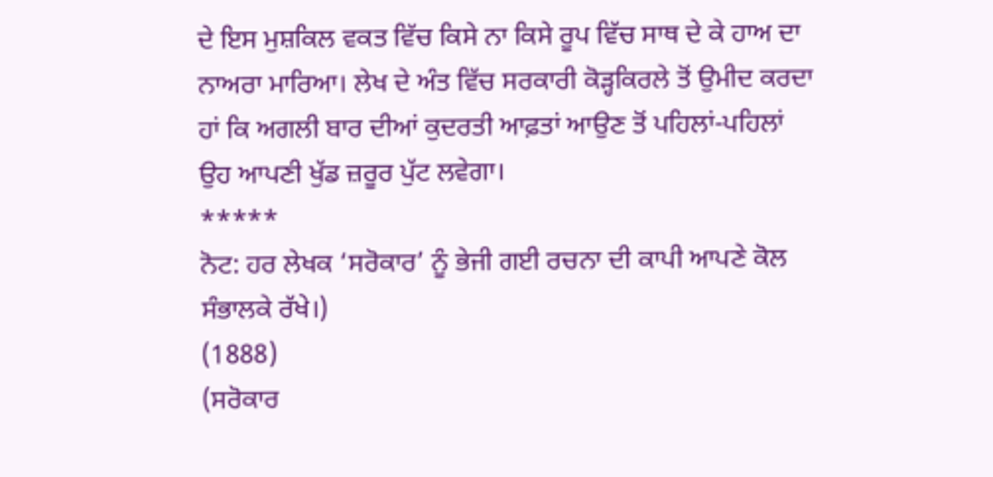ਦੇ ਇਸ ਮੁਸ਼ਕਿਲ ਵਕਤ ਵਿੱਚ ਕਿਸੇ ਨਾ ਕਿਸੇ ਰੂਪ ਵਿੱਚ ਸਾਥ ਦੇ ਕੇ ਹਾਅ ਦਾ ਨਾਅਰਾ ਮਾਰਿਆ। ਲੇਖ ਦੇ ਅੰਤ ਵਿੱਚ ਸਰਕਾਰੀ ਕੋੜ੍ਹਕਿਰਲੇ ਤੋਂ ਉਮੀਦ ਕਰਦਾ ਹਾਂ ਕਿ ਅਗਲੀ ਬਾਰ ਦੀਆਂ ਕੁਦਰਤੀ ਆਫ਼ਤਾਂ ਆਉਣ ਤੋਂ ਪਹਿਲਾਂ-ਪਹਿਲਾਂ ਉਹ ਆਪਣੀ ਖੁੱਡ ਜ਼ਰੂਰ ਪੁੱਟ ਲਵੇਗਾ।
*****
ਨੋਟ: ਹਰ ਲੇਖਕ ‘ਸਰੋਕਾਰ’ ਨੂੰ ਭੇਜੀ ਗਈ ਰਚਨਾ ਦੀ ਕਾਪੀ ਆਪਣੇ ਕੋਲ ਸੰਭਾਲਕੇ ਰੱਖੇ।)
(1888)
(ਸਰੋਕਾਰ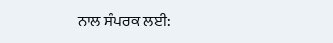ਨਾਲ ਸੰਪਰਕ ਲਈ: